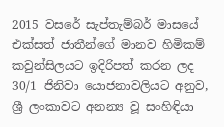2015 වසරේ සැප්තැම්බර් මාසයේ එක්සත් ජාතීන්ගේ මානව හිමිකම් කවුන්සිලයට ඉදිරිපත් කරන ලද 30/1 ජිනිවා යොජනාවලියට අනුව, ශ්‍රී ලංකාවට අනන්‍ය වූ සංහිඳියා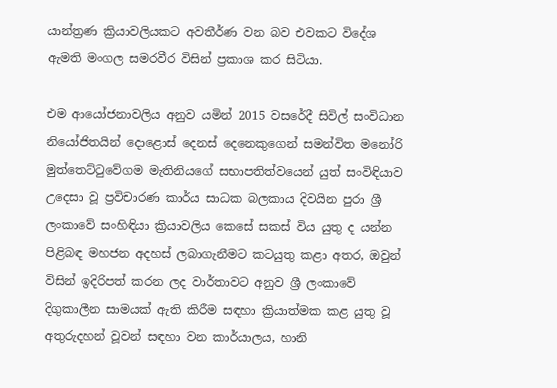යාන්ත්‍රණ ක්‍රියාවලියකට අවතීර්ණ වන බව එවකට විදේශ ඇමති මංගල සමරවීර විසින් ප්‍රකාශ කර සිටියා.

එම ආයෝජනාවලිය අනුව යමින් 2015 වසරේදී සිවිල් සංවිධාන නියෝජිතයින් දොළොස් දෙනස් දෙනෙකුගෙන් සමන්විත මනෝරි මුත්තෙට්ටුවේගම මැතිනියගේ සභාපතිත්වයෙන් යුත් සංවිඳියාව උදෙසා වූ ප්‍රවිචාරණ කාර්ය සාධක බලකාය දිවයින පුරා ශ්‍රී ලංකාවේ සංහිඳියා ක්‍රියාවලිය කෙසේ සකස් විය යුතු ද යන්න පිළිබඳ මහජන අදහස් ලබාගැනීමට කටයුතු කළා අතර, ඔවුන් විසින් ඉදිරිපත් කරන ලද වාර්තාවට අනුව ශ්‍රී ලංකාවේ දිගුකාලීන සාමයක් ඇති කිරීම සඳහා ක්‍රියාත්මක කළ යුතු වූ අතුරුදහන් වූවන් සඳහා වන කාර්යාලය, හානි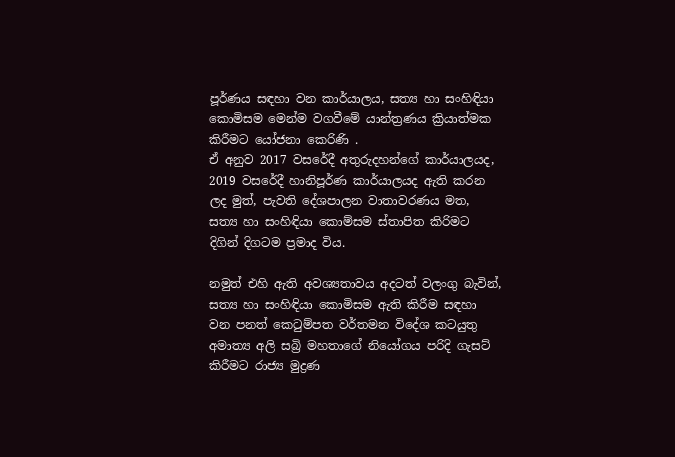පූර්ණය සඳහා වන කාර්යාලය, සත්‍ය හා සංහිඳියා කොමිසම මෙන්ම වගවීමේ යාන්ත්‍රණය ක්‍රියාත්මක කිරීමට යෝජනා කෙරිණි .
ඒ අනුව 2017 වසරේදී අතුරුදහන්ගේ කාර්යාලයද, 2019 වසරේදී හානිපූර්ණ කාර්යාලයද ඇති කරන ලද මුත්, පැවති දේශපාලන වාතාවරණය මත, සත්‍ය හා සංහිඳියා කොම්සම ස්තාපිත කිරිමට දිගින් දිගටම ප්‍රමාද විය.

නමුත් එහි ඇති අවශ්‍යතාවය අදටත් වලංගු බැවින්, සත්‍ය හා සංහිඳියා කොමිසම ඇති කිරීම සඳහා වන පනත් කෙටුම්පත වර්තමන විදේශ කටයුතු අමාත්‍ය අලි සබ්‍රි මහතාගේ නියෝගය පරිදි ගැසට් කිරීමට රාජ්‍ය මුද්‍රණ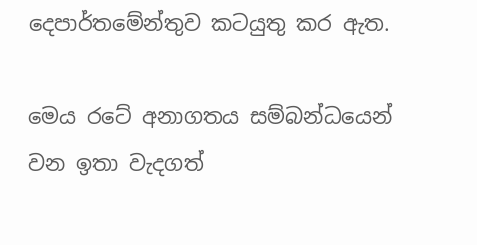දෙපාර්තමේන්තුව කටයුතු කර ඇත.

මෙය රටේ අනාගතය සම්බන්ධයෙන් වන ඉතා වැදගත්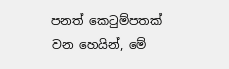පනත් කෙටුම්පතක් වන හෙයින්, මේ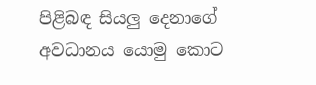පිළිබඳ සියලු දෙනාගේ අවධානය යොමු කොට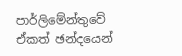පාර්ලිමේන්තුවේ ඒකත් ඡන්දයෙන්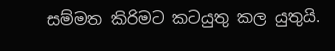සම්මත කිරිමට කටයුතු කල යුතුයි.